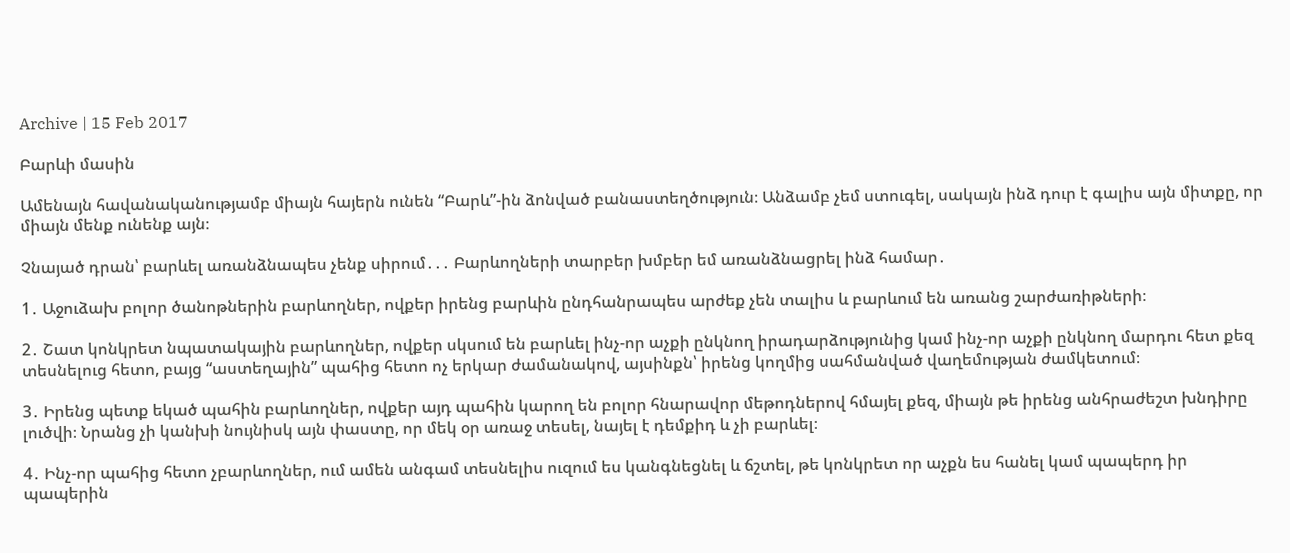Archive | 15 Feb 2017

Բարևի մասին

Ամենայն հավանականությամբ միայն հայերն ունեն “Բարև”-ին ձոնված բանաստեղծություն։ Անձամբ չեմ ստուգել, սակայն ինձ դուր է գալիս այն միտքը, որ միայն մենք ունենք այն։

Չնայած դրան՝ բարևել առանձնապես չենք սիրում․․․ Բարևողների տարբեր խմբեր եմ առանձնացրել ինձ համար․

1․ Աջուձախ բոլոր ծանոթներին բարևողներ, ովքեր իրենց բարևին ընդհանրապես արժեք չեն տալիս և բարևում են առանց շարժառիթների։

2․ Շատ կոնկրետ նպատակային բարևողներ, ովքեր սկսում են բարևել ինչ-որ աչքի ընկնող իրադարձությունից կամ ինչ-որ աչքի ընկնող մարդու հետ քեզ տեսնելուց հետո, բայց “աստեղային” պահից հետո ոչ երկար ժամանակով, այսինքն՝ իրենց կողմից սահմանված վաղեմության ժամկետում։

3․ Իրենց պետք եկած պահին բարևողներ, ովքեր այդ պահին կարող են բոլոր հնարավոր մեթոդներով հմայել քեզ, միայն թե իրենց անհրաժեշտ խնդիրը լուծվի։ Նրանց չի կանխի նույնիսկ այն փաստը, որ մեկ օր առաջ տեսել, նայել է դեմքիդ և չի բարևել։

4․ Ինչ-որ պահից հետո չբարևողներ, ում ամեն անգամ տեսնելիս ուզում ես կանգնեցնել և ճշտել, թե կոնկրետ որ աչքն ես հանել կամ պապերդ իր պապերին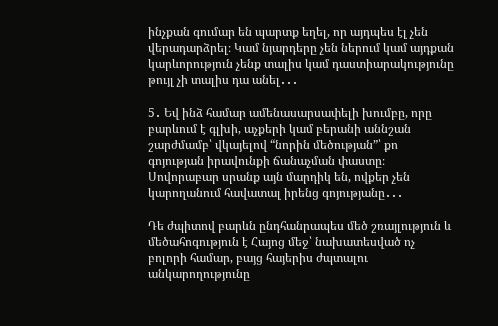ինչքան գումար են պարտք եղել, որ այդպես էլ չեն վերադարձրել։ Կամ նյարդերը չեն ներում կամ այդքան կարևորություն չենք տալիս կամ դաստիարակությունը թույլ չի տալիս դա անել․․․

5․ Եվ ինձ համար ամենասարսափելի խումբը, որը բարևում է գլխի, աչքերի կամ բերանի աննշան շարժմամբ՝ վկայելով “նորին մեծության”՝ քո գոյության իրավունքի ճանաչման փաստը։ Սովորաբար սրանք այն մարդիկ են, ովքեր չեն կարողանում հավատալ իրենց գոյությանը․․․

Դե ժպիտով բարևն ընդհանրապես մեծ շռայլություն և մեծահոգություն է Հայոց մեջ՝ նախատեսված ոչ բոլորի համար, բայց հայերիս ժպտալու անկարողությունը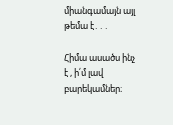միանգամայն այլ թեմա է․․․

Հիմա ասածս ինչ է , ի՛մ լավ բարեկամներ։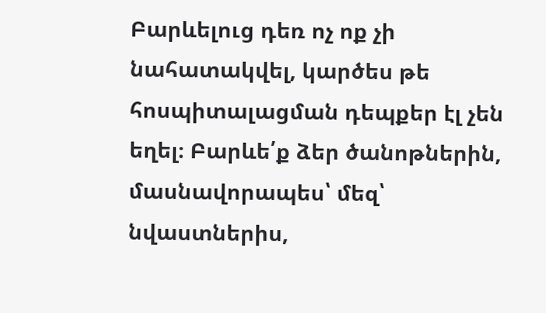Բարևելուց դեռ ոչ ոք չի նահատակվել, կարծես թե հոսպիտալացման դեպքեր էլ չեն եղել։ Բարևե՛ք ձեր ծանոթներին, մասնավորապես՝ մեզ՝ նվաստներիս,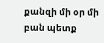քանզի մի օր մի բան պետք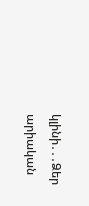կլինի․․․Ձեր արիական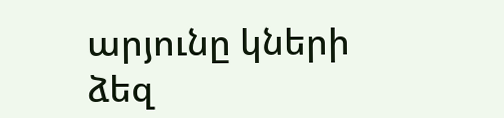արյունը կների ձեզ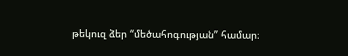թեկուզ ձեր “մեծահոգության” համար։